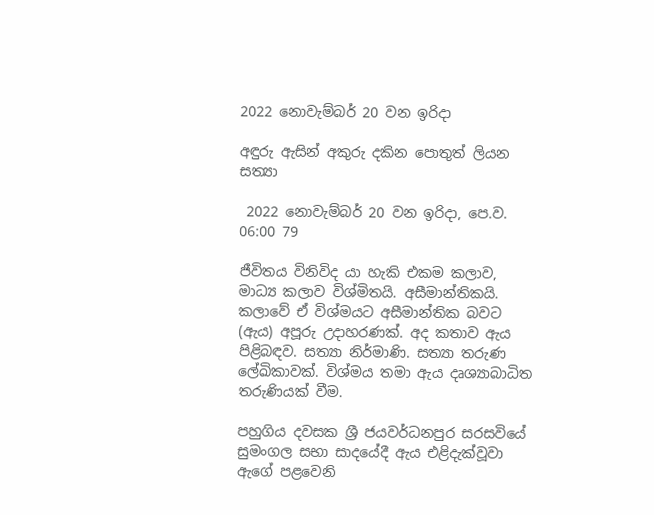2022 නොවැම්බර් 20 වන ඉරිදා

අඳුරු ඇසින් අකුරු දකින පොතුත් ලියන සත්‍යා

 2022 නොවැම්බර් 20 වන ඉරිදා, පෙ.ව. 06:00 79

ජීවිතය විනිවිද යා හැකි එකම කලාව, මාධ්‍ය කලාව විශ්මිතයි. අසීමාන්තිකයි. කලාවේ ඒ විශ්මයට අසීමාන්තික බවට (ඇය) අපූරු උදාහරණක්. අද කතාව ඇය පිළිබඳව. සත්‍යා නිර්මාණි. සත්‍යා තරුණ ලේඛිකාවක්. විශ්මය තමා ඇය දෘශ්‍යාබාධිත තරුණියක් වීම.

පහුගිය දවසක ශ්‍රී ජයවර්ධනපුර සරසවියේ සුමංගල සභා සාදයේදී ඇය එළිදැක්වූවා ඇගේ පළවෙනි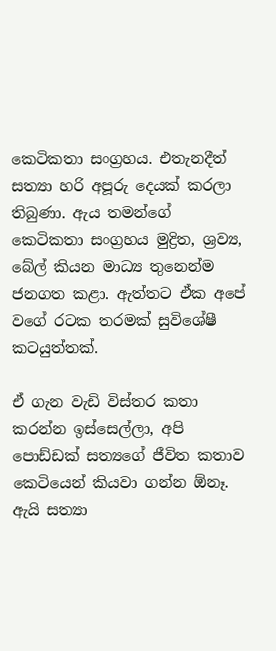කෙටිකතා සංග්‍රහය. එතැනදීත් සත්‍යා හරි අපූරු දෙයක් කරලා තිබුණා. ඇය තමන්ගේ කෙටිකතා සංග්‍රහය මුද්‍රිත, ශ්‍රව්‍ය, බේල් කියන මාධ්‍ය තුනෙන්ම ජනගත කළා. ඇත්තට ඒක අපේ වගේ රටක තරමක් සුවිශේෂී කටයුත්තක්.

ඒ ගැන වැඩි විස්තර කතා කරන්න ඉස්සෙල්ලා, අපි පොඩ්ඩක් සත්‍යගේ ජීවිත කතාව කෙටියෙන් කියවා ගන්න ඕනෑ. ඇයි සත්‍යා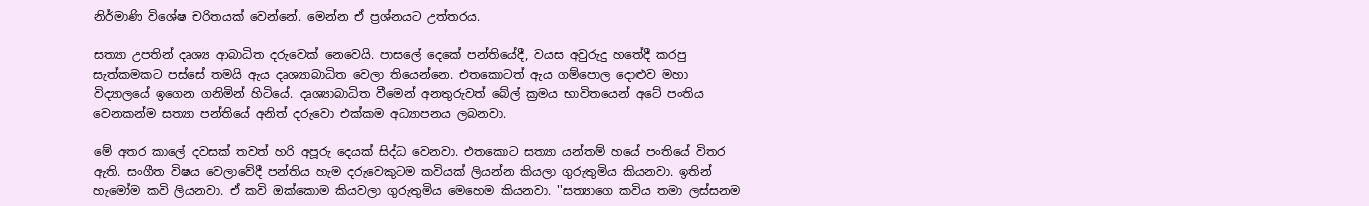නිර්මාණි විශේෂ චරිතයක් වෙන්නේ. මෙන්න ඒ ප්‍රශ්නයට උත්තරය.

සත්‍යා උපතින් දෘශ්‍ය ආබාධිත දරුවෙක් නෙවෙයි. පාසලේ දෙකේ පන්තියේදී, වයස අවුරුදු හතේදී කරපු සැත්කමකට පස්සේ තමයි ඇය දෘශ්‍යාබාධිත වෙලා තියෙන්නෙ. එතකොටත් ඇය ගම්පොල දොළුව මහා විද්‍යාලයේ ඉගෙන ගනිමින් හිටියේ. දෘශ්‍යාබාධිත වීමෙන් අනතුරුවත් බේල් ක්‍රමය භාවිතයෙන් අටේ පංතිය වෙනකන්ම සත්‍යා පන්තියේ අනිත් දරුවො එක්කම අධ්‍යාපනය ලබනවා.

මේ අතර කාලේ දවසක් තවත් හරි අපූරු දෙයක් සිද්ධ වෙනවා. එතකොට සත්‍යා යන්තම් හයේ පංතියේ විතර ඇති. සංගීත විෂය වෙලාවේදී පන්තිය හැම දරුවෙකුටම කවියක් ලියන්න කියලා ගුරුතුමිය කියනවා. ඉතින් හැමෝම කවි ලියනවා. ඒ කවි ඔක්කොම කියවලා ගුරුතුමිය මෙහෙම කියනවා. ''සත්‍යාගෙ කවිය තමා ලස්සනම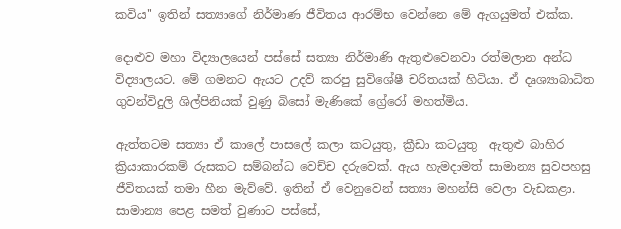කවිය'' ඉතින් සත්‍යාගේ නිර්මාණ ජීවිතය ආරම්භ වෙන්නෙ මේ ඇගයුමත් එක්ක.

දොළුව මහා විද්‍යාලයෙන් පස්සේ සත්‍යා නිර්මාණි ඇතුළුවෙනවා රත්මලාන අන්ධ විද්‍යාලයට. මේ ගමනට ඇයට උදව් කරපු සුවිශේෂී චරිතයක් හිටියා. ඒ දෘශ්‍යාබාධිත ගුවන්විදුලි ශිල්පිනියක් වුණු බිසෝ මැණිකේ ග්‍රේරෝ මහත්මිය.

ඇත්තටම සත්‍යා ඒ කාලේ පාසලේ කලා කටයුතු, ක්‍රීඩා කටයුතු  ඇතුළු බාහිර ක්‍රියාකාරකම් රුසකට සම්බන්ධ වෙච්ච දරුවෙක්. ඇය හැමදාමත් සාමාන්‍ය සුවපහසු ජීවිතයක් තමා හීන මැව්වේ. ඉතින් ඒ වෙනුවෙන් සත්‍යා මහන්සි වෙලා වැඩකළා. සාමාන්‍ය පෙළ සමත් වුණාට පස්සේ,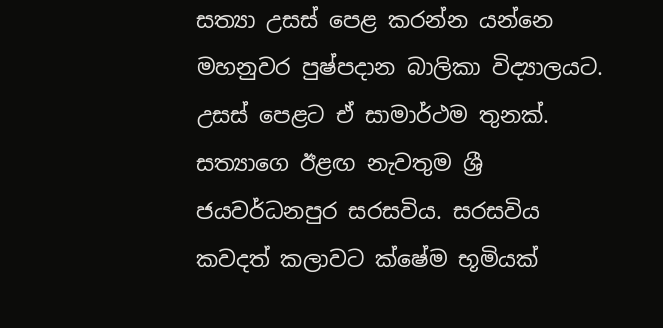සත්‍යා උසස් පෙළ කරන්න යන්නෙ මහනුවර පුෂ්පදාන බාලිකා විද්‍යාලයට. උසස් පෙළට ඒ සාමාර්ථම තුනක්. සත්‍යාගෙ ඊළඟ නැවතුම ශ්‍රී ජයවර්ධනපුර සරසවිය. සරසවිය කවදත් කලාවට ක්ෂේම භූමියක්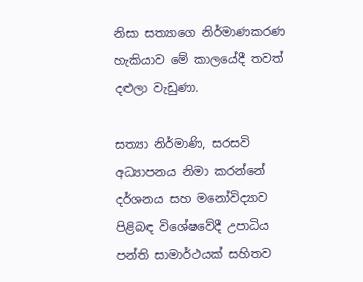නිසා සත්‍යාගෙ නිර්මාණකරණ හැකියාව මේ කාලයේදී තවත් දළුලා වැඩුණා.

සත්‍යා නිර්මාණි, සරසවි අධ්‍යාපනය නිමා කරන්නේ දර්ශනය සහ මනෝවිද්‍යාව පිළිබඳ විශේෂවේදී උපාධිය පන්ති සාමාර්ථයක් සහිතව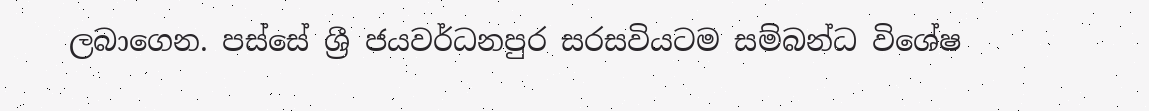ලබාගෙන. පස්සේ ශ්‍රී ජයවර්ධනපුර සරසවියටම සම්බන්ධ විශේෂ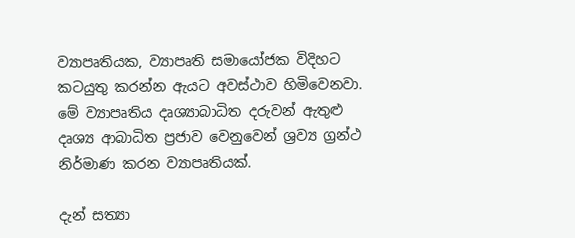ව්‍යාපෘතියක, ව්‍යාපෘති සමායෝජක විදිහට කටයුතු කරන්න ඇයට අවස්ථාව හිමිවෙනවා. මේ ව්‍යාපෘතිය දෘශ්‍යාබාධිත දරුවන් ඇතුළු දෘශ්‍ය ආබාධිත ප්‍රජාව වෙනුවෙන් ශ්‍රව්‍ය ග්‍රන්ථ නිර්මාණ කරන ව්‍යාපෘතියක්.

දැන් සත්‍යා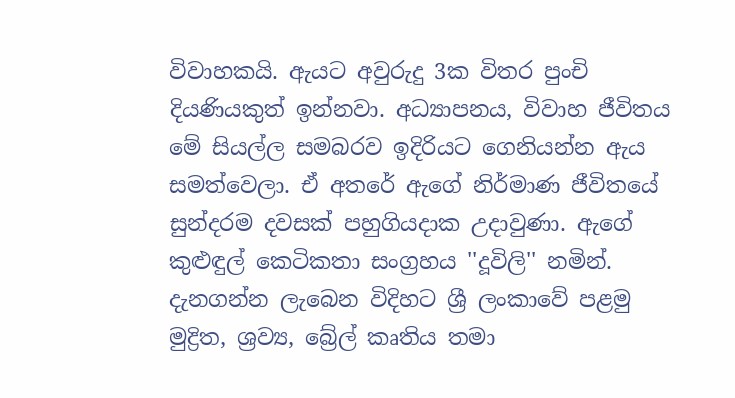විවාහකයි. ඇයට අවුරුදු 3ක විතර පුංචි දියණියකුත් ඉන්නවා. අධ්‍යාපනය, විවාහ ජීවිතය මේ සියල්ල සමබරව ඉදිරියට ගෙනියන්න ඇය සමත්වෙලා. ඒ අතරේ ඇගේ නිර්මාණ ජීවිතයේ සුන්දරම දවසක් පහුගියදාක උදාවුණා. ඇගේ කුළුඳුල් කෙටිකතා සංග්‍රහය ''දූවිලි'' නමින්. දැනගන්න ලැබෙන විදිහට ශ්‍රී ලංකාවේ පළමු මුද්‍රිත, ශ්‍රව්‍ය, බ්‍රේල් කෘතිය තමා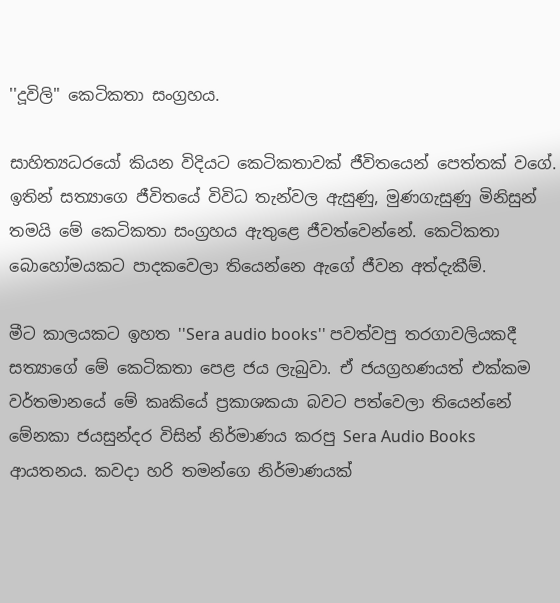''දූවිලි'' කෙටිකතා සංග්‍රහය.

සාහිත්‍යධරයෝ කියන විදියට කෙටිකතාවක් ජීවිතයෙන් පෙත්තක් වගේ. ඉතින් සත්‍යාගෙ ජීවිතයේ විවිධ තැන්වල ඇසුණු, මුණගැසුණු මිනිසුන් තමයි මේ කෙටිකතා සංග්‍රහය ඇතුළෙ ජීවත්වෙන්නේ. කෙටිකතා බොහෝමයකට පාදකවෙලා තියෙන්නෙ ඇගේ ජීවන අත්දැකීම්.

මීට කාලයකට ඉහත ''Sera audio books'' පවත්වපු තරගාවලියකදී සත්‍යාගේ මේ කෙටිකතා පෙළ ජය ලැබුවා. ඒ ජයග්‍රහණයත් එක්කම වර්තමානයේ මේ කෘකියේ ප්‍රකාශකයා බවට පත්වෙලා තියෙන්නේ මේනකා ජයසුන්දර විසින් නිර්මාණය කරපු Sera Audio Books ආයතනය. කවදා හරි තමන්ගෙ නිර්මාණයක්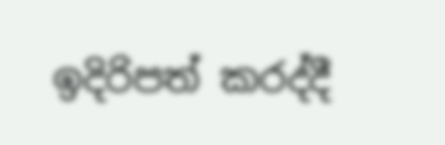ඉදිරිපත් කරද්දී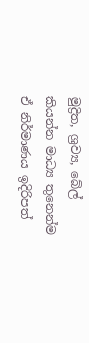මුද්‍රිත, ශ්‍රව්‍ය, බේල් කියන්න මාධ්‍ය තුනෙන්ම ඒ නිර්මාණය ඉදිරිපත්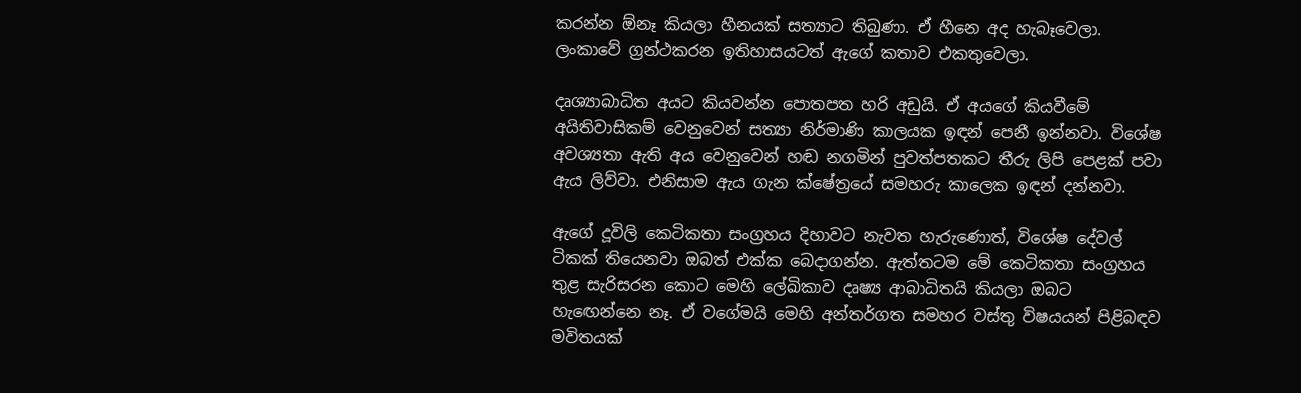කරන්න ඕනෑ කියලා හීනයක් සත්‍යාට තිබුණා. ඒ හීනෙ අද හැබෑවෙලා. ලංකාවේ ග්‍රන්ථකරන ඉතිහාසයටත් ඇගේ කතාව එකතුවෙලා.

දෘශ්‍යාබාධිත අයට කියවන්න පොතපත හරි අඩුයි. ඒ අයගේ කියවීමේ අයිතිවාසිකම් වෙනුවෙන් සත්‍යා නිර්මාණි කාලයක ඉඳන් පෙනී ඉන්නවා. විශේෂ අවශ්‍යතා ඇති අය වෙනුවෙන් හඬ නගමින් පුවත්පතකට තීරු ලිපි පෙළක් පවා ඇය ලිව්වා. එනිසාම ඇය ගැන ක්ෂේත්‍රයේ සමහරු කාලෙක ඉඳන් දන්නවා.

ඇගේ දූවිලි කෙටිකතා සංග්‍රහය දිහාවට නැවත හැරුණොත්, විශේෂ දේවල් ටිකක් තියෙනවා ඔබත් එක්ක බෙදාගන්න. ඇත්තටම මේ කෙටිකතා සංග්‍රහය තුළ සැරිසරන කොට මෙහි ලේඛිකාව දෘෂ්‍ය ආබාධිතයි කියලා ඔබට හැඟෙන්නෙ නෑ. ඒ වගේමයි මෙහි අන්තර්ගත සමහර වස්තු විෂයයන් පිළිබඳව මවිතයක්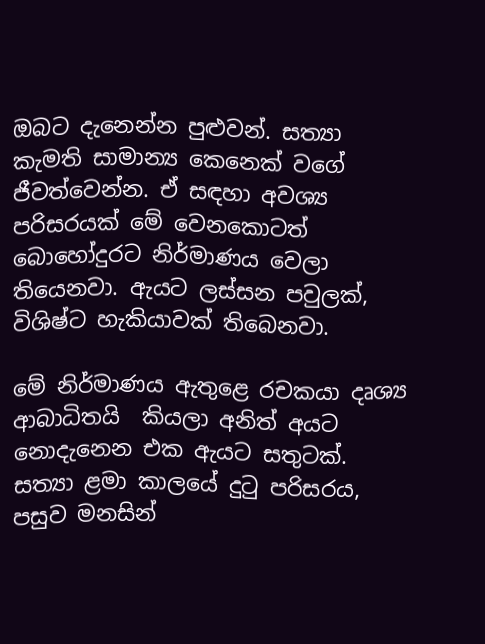ඔබට දැනෙන්න පුළුවන්. සත්‍යා කැමති සාමාන්‍ය කෙනෙක් වගේ ජීවත්වෙන්න. ඒ සඳහා අවශ්‍ය පරිසරයක් මේ වෙනකොටත් බොහෝදුරට නිර්මාණය වෙලා තියෙනවා. ඇයට ලස්සන පවුලක්, විශිෂ්ට හැකියාවක් තිබෙනවා.

මේ නිර්මාණය ඇතුළෙ රචකයා දෘශ්‍ය ආබාධිතයි  කියලා අනිත් අයට නොදැනෙන එක ඇයට සතුටක්. සත්‍යා ළමා කාලයේ දුටු පරිසරය, පසුව මනසින්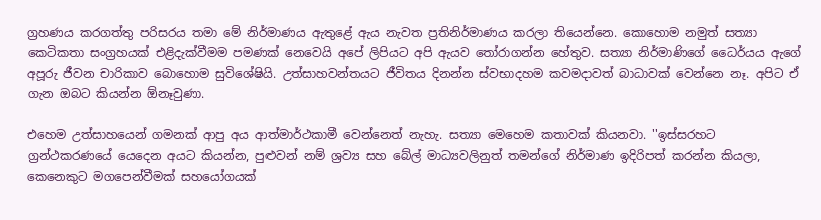ග්‍රහණය කරගත්තු පරිසරය තමා මේ නිර්මාණය ඇතුළේ ඇය නැවත ප්‍රතිනිර්මාණය කරලා තියෙන්නෙ. කොහොම නමුත් සත්‍යා කෙටිකතා සංග්‍රහයක් එළිදැක්වීමම පමණක් නෙවෙයි අපේ ලිපියට අපි ඇයව තෝරාගන්න හේතුව. සත්‍යා නිර්මාණිගේ ධෛර්යය ඇගේ අපූරු ජීවන චාරිකාව බොහොම සුවිශේෂියි. උත්සාහවන්තයට ජීවිතය දිනන්න ස්වභාදහම කවමදාවත් බාධාවක් වෙන්නෙ නෑ. අපිට ඒ ගැන ඔබට කියන්න ඕනෑවුණා.

එහෙම උත්සාහයෙන් ගමනක් ආපු අය ආත්මාර්ථකාමී වෙන්නෙත් නැහැ. සත්‍යා මෙහෙම කතාවක් කියනවා. ''ඉස්සරහට ග්‍රන්ථකරණයේ යෙදෙන අයට කියන්න, පුළුවන් නම් ශ්‍රව්‍ය සහ බේල් මාධ්‍යවලිනුත් තමන්ගේ නිර්මාණ ඉදිරිපත් කරන්න කියලා, කෙනෙකුට මගපෙන්වීමක් සහයෝගයක්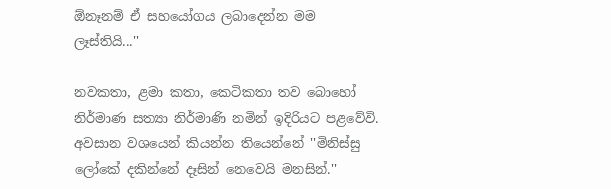ඕනෑනම් ඒ සහයෝගය ලබාදෙන්න මම ලෑස්තියි...''

නවකතා, ළමා කතා, කෙටිකතා තව බොහෝ නිර්මාණ සත්‍යා නිර්මාණි නමින් ඉදිරියට පළවේවි. අවසාන වශයෙන් කියන්න තියෙන්නේ ''මිනිස්සු ලෝකේ දකින්නේ දෑසින් නෙවෙයි මනසින්.''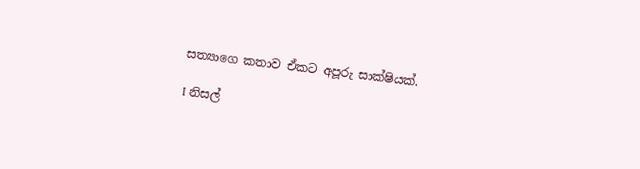සත්‍යාගෙ කතාව ඒකට අපූරු සාක්ෂියක්.

I නිසල්